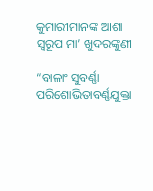କୁମାରୀମାନଙ୍କ ଆଶା ସ୍ୱରୂପ ମା’ ଖୁଦରଙ୍କୁଣୀ

“ବାଳାଂ ସୁବର୍ଣ୍ଣା ପରିଶୋଭିତାବର୍ଣ୍ଣଯୁକ୍ତା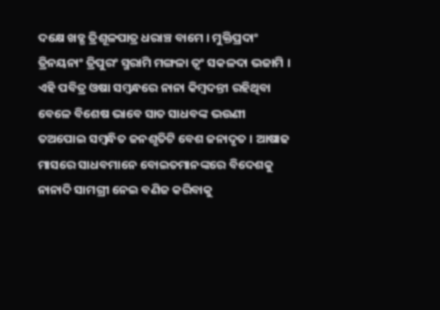ଦକ୍ଷେ ଖଡ୍ଗ ତ୍ରିଶୂଳପାତ୍ର ଧରାଞ୍ଚ ବାମେ । ମୁକ୍ତିପ୍ରଦାଂ ତ୍ରିନୟନାଂ ତ୍ରିପୁରଂ ସ୍ମରାମି ମଙ୍ଗଳା ତ୍ୱଂ ସକଳଦା ଭଜାମି । ଏହି ପବିତ୍ର ଓଷା ସମ୍ବନ୍ଧରେ ନାନା କିମ୍ବଦନ୍ତୀ ରହିଥିବା ବେଳେ ବିଶେଷ ଭାବେ ସାତ ସାଧବଙ୍କ ଭଉଣୀ ତଅପୋଇ ସମ୍ବନ୍ଧିତ ଜନଶୃତିଟି ବେଶ ଜନାଦୃତ । ଆଷାଢ ମାସରେ ସାଧବମାନେ ବୋଇତମାନଙ୍କରେ ବିଦେଶକୁ ନାନାଦି ସାମଗ୍ରୀ ନେଇ ବଣିଜ କରିବାକୁ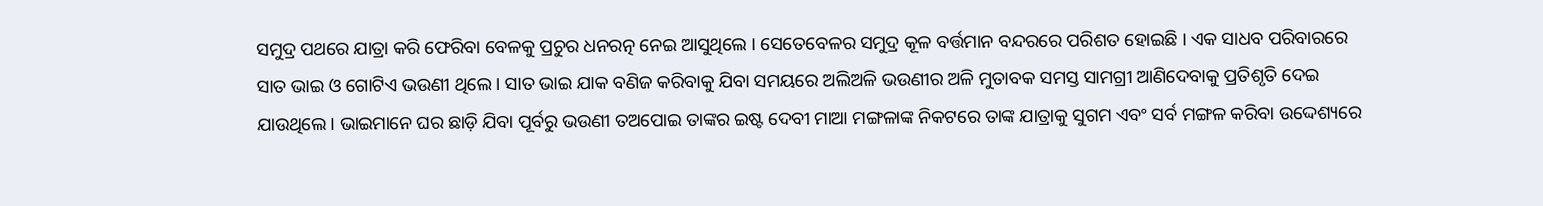ସମୁଦ୍ର ପଥରେ ଯାତ୍ରା କରି ଫେରିବା ବେଳକୁ ପ୍ରଚୁର ଧନରତ୍ନ ନେଇ ଆସୁଥିଲେ । ସେତେବେଳର ସମୁଦ୍ର କୂଳ ବର୍ତ୍ତମାନ ବନ୍ଦରରେ ପରିଶତ ହୋଇଛି । ଏକ ସାଧବ ପରିବାରରେ ସାତ ଭାଇ ଓ ଗୋଟିଏ ଭଉଣୀ ଥିଲେ । ସାତ ଭାଇ ଯାକ ବଣିଜ କରିବାକୁ ଯିବା ସମୟରେ ଅଲିଅଳି ଭଉଣୀର ଅଳି ମୁତାବକ ସମସ୍ତ ସାମଗ୍ରୀ ଆଣିଦେବାକୁ ପ୍ରତିଶୃତି ଦେଇ ଯାଉଥିଲେ । ଭାଇମାନେ ଘର ଛାଡ଼ି ଯିବା ପୂର୍ବରୁ ଭଉଣୀ ତଅପୋଇ ତାଙ୍କର ଇଷ୍ଟ ଦେବୀ ମାଆ ମଙ୍ଗଳାଙ୍କ ନିକଟରେ ତାଙ୍କ ଯାତ୍ରାକୁ ସୁଗମ ଏବଂ ସର୍ବ ମଙ୍ଗଳ କରିବା ଉଦ୍ଦେଶ୍ୟରେ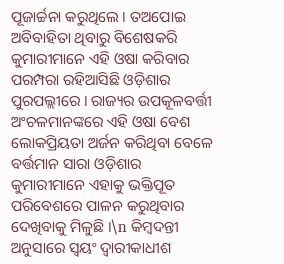ପୂଜାର୍ଚ୍ଚନା କରୁଥିଲେ । ତଅପୋଇ ଅବିବାହିତା ଥିବାରୁ ବିଶେଷକରି କୁମାରୀମାନେ ଏହି ଓଷା କରିବାର ପରମ୍ପରା ରହିଆସିଛି ଓଡ଼ିଶାର ପୁରପଲ୍ଲୀରେ । ରାଜ୍ୟର ଉପକୂଳବର୍ତ୍ତୀ ଅଂଚଳମାନଙ୍କରେ ଏହି ଓଷା ବେଶ ଲୋକପ୍ରିୟତା ଅର୍ଜନ କରିଥିବା ବେଳେ ବର୍ତ୍ତମାନ ସାରା ଓଡ଼ିଶାର କୁମାରୀମାନେ ଏହାକୁ ଭକ୍ତିପୂତ ପରିବେଶରେ ପାଳନ କରୁଥିବାର ଦେଖିବାକୁ ମିଳୁଛି ।\n କିମ୍ବଦନ୍ତୀ ଅନୁସାରେ ସ୍ୱୟଂ ଦ୍ୱାରୀକାଧୀଶ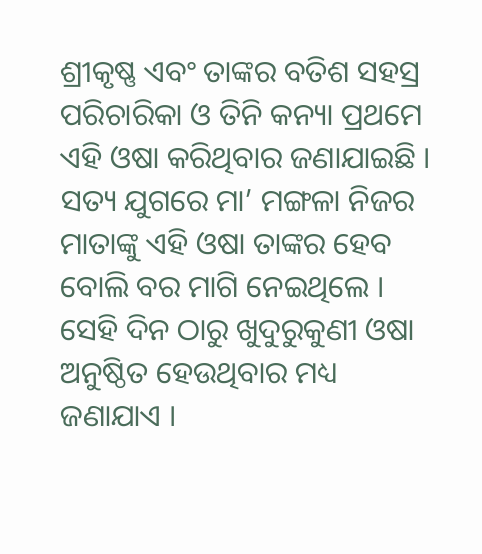ଶ୍ରୀକୃଷ୍ଣ ଏବଂ ତାଙ୍କର ବତିଶ ସହସ୍ର ପରିଚାରିକା ଓ ତିନି କନ୍ୟା ପ୍ରଥମେ ଏହି ଓଷା କରିଥିବାର ଜଣାଯାଇଛି । ସତ୍ୟ ଯୁଗରେ ମା’ ମଙ୍ଗଳା ନିଜର ମାତାଙ୍କୁ ଏହି ଓଷା ତାଙ୍କର ହେବ ବୋଲି ବର ମାଗି ନେଇଥିଲେ । ସେହି ଦିନ ଠାରୁ ଖୁଦୁରୁକୁଣୀ ଓଷା ଅନୁଷ୍ଠିତ ହେଉଥିବାର ମଧ୍ୟ ଜଣାଯାଏ ।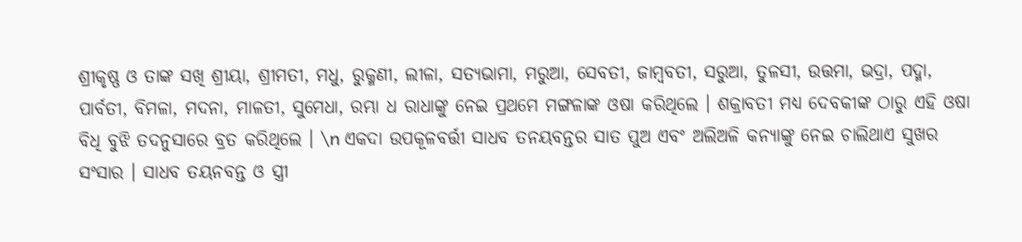ଶ୍ରୀକୃଷ୍ଣ ଓ ତାଙ୍କ ସଖି ଶ୍ରୀୟା, ଶ୍ରୀମତୀ, ମଧୁ, ରୁକ୍ମଣୀ, ଲୀଳା, ସତ୍ୟଭାମା, ମରୁଆ, ସେବତୀ, ଜାମ୍ବବତୀ, ସରୁଆ, ତୁଳସୀ, ଉତ୍ତମା, ଭଦ୍ରା, ପଦ୍ମା, ପାର୍ବତୀ, ବିମଳା, ମଦନା, ମାଳତୀ, ସୁମେଧା, ରମ୍ଭା ଧ ରାଧାଙ୍କୁ ନେଇ ପ୍ରଥମେ ମଙ୍ଗଳାଙ୍କ ଓଷା କରିଥିଲେ । ଶକ୍ରାବତୀ ମଧ୍ୟ ଦେବକୀଙ୍କ ଠାରୁ ଏହି ଓଷା ବିଧି ବୁଝି ତଦନୁସାରେ ବ୍ରତ କରିଥିଲେ । \n ଏକଦା ଉପକୂଳବର୍ତ୍ତୀ ସାଧବ ତନୟବନ୍ତର ସାତ ପୁଅ ଏବଂ ଅଲିଅଳି କନ୍ୟାଙ୍କୁ ନେଇ ଚାଲିଥାଏ ସୁଖର ସଂସାର । ସାଧବ ତୟନବନ୍ତ ଓ ସ୍ତ୍ରୀ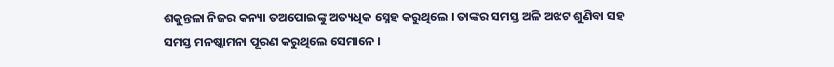ଶକୁନ୍ତଳା ନିଜର କନ୍ୟା ତଅପୋଇଙ୍କୁ ଅତ୍ୟଧିକ ସ୍ନେହ କରୁଥିଲେ । ତାଙ୍କର ସମସ୍ତ ଅଳି ଅଝଟ ଶୁଣିବା ସହ ସମସ୍ତ ମନଷ୍କାମନା ପୂରଣ କରୁଥିଲେ ସେମାନେ ।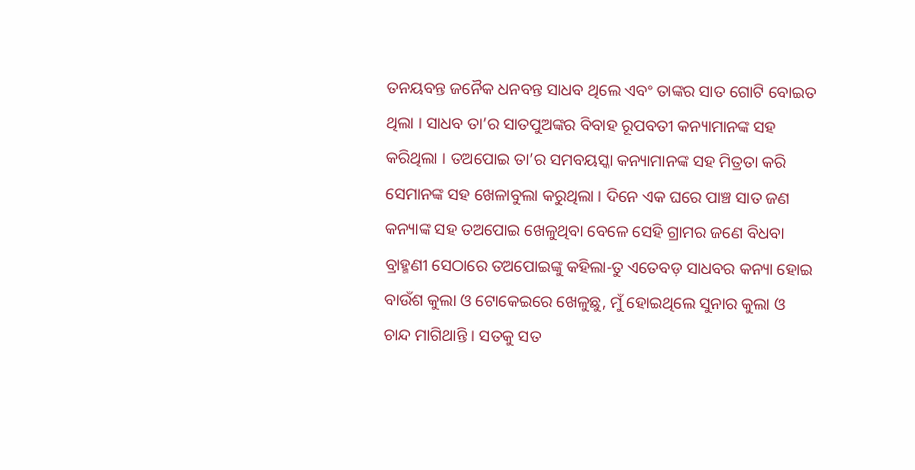ତନୟବନ୍ତ ଜନୈକ ଧନବନ୍ତ ସାଧବ ଥିଲେ ଏବଂ ତାଙ୍କର ସାତ ଗୋଟି ବୋଇତ ଥିଲା । ସାଧବ ତା’ର ସାତପୁଅଙ୍କର ବିବାହ ରୂପବତୀ କନ୍ୟାମାନଙ୍କ ସହ କରିଥିଲା । ତଅପୋଇ ତା’ର ସମବୟସ୍କା କନ୍ୟାମାନଙ୍କ ସହ ମିତ୍ରତା କରି ସେମାନଙ୍କ ସହ ଖେଳାବୁଲା କରୁଥିଲା । ଦିନେ ଏକ ଘରେ ପାଞ୍ଚ ସାତ ଜଣ କନ୍ୟାଙ୍କ ସହ ତଅପୋଇ ଖେଳୁଥିବା ବେଳେ ସେହି ଗ୍ରାମର ଜଣେ ବିଧବା ବ୍ରାହ୍ମଣୀ ସେଠାରେ ତଅପୋଇଙ୍କୁ କହିଲା-ତୁ ଏତେବଡ଼ ସାଧବର କନ୍ୟା ହୋଇ ବାଉଁଶ କୁଲା ଓ ଟୋକେଇରେ ଖେଳୁଛୁ, ମୁଁ ହୋଇଥିଲେ ସୁନାର କୁଲା ଓ ଚାନ୍ଦ ମାଗିଥାନ୍ତି । ସତକୁ ସତ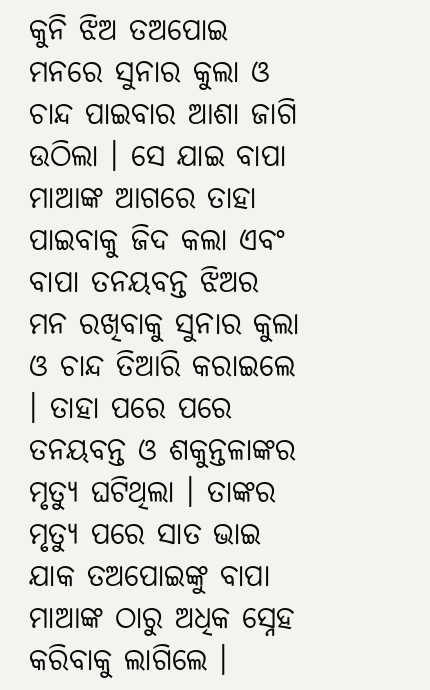କୁନି ଝିଅ ତଅପୋଇ ମନରେ ସୁନାର କୁଲା ଓ ଚାନ୍ଦ ପାଇବାର ଆଶା ଜାଗି ଉଠିଲା । ସେ ଯାଇ ବାପା ମାଆଙ୍କ ଆଗରେ ତାହା ପାଇବାକୁ ଜିଦ କଲା ଏବଂ ବାପା ତନୟବନ୍ତ ଝିଅର ମନ ରଖିବାକୁ ସୁନାର କୁଲା ଓ ଚାନ୍ଦ ତିଆରି କରାଇଲେ । ତାହା ପରେ ପରେ ତନୟବନ୍ତ ଓ ଶକୁନ୍ତଳାଙ୍କର ମୃତ୍ୟୁ ଘଟିଥିଲା । ତାଙ୍କର ମୃତ୍ୟୁ ପରେ ସାତ ଭାଇ ଯାକ ତଅପୋଇଙ୍କୁ ବାପା ମାଆଙ୍କ ଠାରୁ ଅଧିକ ସ୍ନେହ କରିବାକୁ ଲାଗିଲେ ।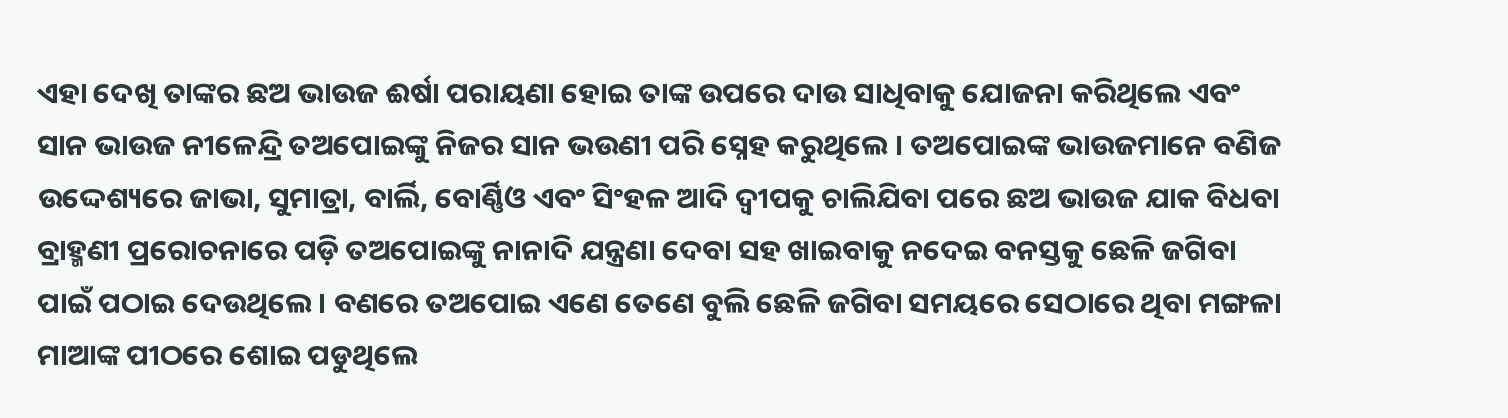ଏହା ଦେଖି ତାଙ୍କର ଛଅ ଭାଉଜ ଈର୍ଷା ପରାୟଣା ହୋଇ ତାଙ୍କ ଉପରେ ଦାଉ ସାଧିବାକୁ ଯୋଜନା କରିଥିଲେ ଏବଂ ସାନ ଭାଉଜ ନୀଳେନ୍ଦ୍ରି ତଅପୋଇଙ୍କୁ ନିଜର ସାନ ଭଉଣୀ ପରି ସ୍ନେହ କରୁଥିଲେ । ତଅପୋଇଙ୍କ ଭାଉଜମାନେ ବଣିଜ ଉଦ୍ଦେଶ୍ୟରେ ଜାଭା, ସୁମାତ୍ରା, ବାର୍ଲି, ବୋର୍ଣ୍ଣିଓ ଏବଂ ସିଂହଳ ଆଦି ଦ୍ୱୀପକୁ ଚାଲିଯିବା ପରେ ଛଅ ଭାଉଜ ଯାକ ବିଧବା ବ୍ରାହ୍ମଣୀ ପ୍ରରୋଚନାରେ ପଡ଼ି ତଅପୋଇଙ୍କୁ ନାନାଦି ଯନ୍ତ୍ରଣା ଦେବା ସହ ଖାଇବାକୁ ନଦେଇ ବନସ୍ତକୁ ଛେଳି ଜଗିବା ପାଇଁ ପଠାଇ ଦେଉଥିଲେ । ବଣରେ ତଅପୋଇ ଏଣେ ତେଣେ ବୁଲି ଛେଳି ଜଗିବା ସମୟରେ ସେଠାରେ ଥିବା ମଙ୍ଗଳା ମାଆଙ୍କ ପୀଠରେ ଶୋଇ ପଡୁଥିଲେ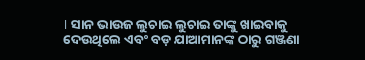। ସାନ ଭାଉଜ ଲୁଚାଇ ଲୁଚାଇ ତାଙ୍କୁ ଖାଇବାକୁ ଦେଉଥିଲେ ଏବଂ ବଡ଼ ଯାଆମାନଙ୍କ ଠାରୁ ଗଞ୍ଜଣା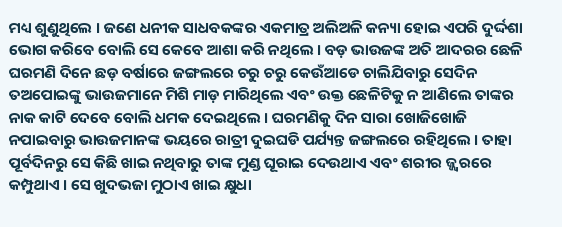ମଧ୍ୟ ଶୁଣୁଥିଲେ । ଜଣେ ଧନୀକ ସାଧବକଙ୍କର ଏକମାତ୍ର ଅଲିଅଳି କନ୍ୟା ହୋଇ ଏପରି ଦୁର୍ଦ୍ଦଶା ଭୋଗ କରିବେ ବୋଲି ସେ କେବେ ଆଶା କରି ନଥିଲେ । ବଡ଼ ଭାଉଜଙ୍କ ଅତି ଆଦରର ଛେଳି ଘରମଣି ଦିନେ ଛଡ଼ ବର୍ଷାରେ ଜଙ୍ଗଲରେ ଚରୁ ଚରୁ କେଉଁଆଡେ ଚାଲିଯିବାରୁ ସେଦିନ ତଅପୋଇଙ୍କୁ ଭାଉଜମାନେ ମିଶି ମାଡ଼ ମାରିଥିଲେ ଏବଂ ଉକ୍ତ ଛେଳିଟିକୁ ନ ଆଣିଲେ ତାଙ୍କର ନାକ କାଟି ଦେବେ ବୋଲି ଧମକ ଦେଇଥିଲେ । ଘରମଣିକୁ ଦିନ ସାରା ଖୋଜିଖୋଜି ନପାଇବାରୁ ଭାଉଜମାନଙ୍କ ଭୟରେ ରାତ୍ରୀ ଦୁଇଘଡି ପର୍ଯ୍ୟନ୍ତ ଜଙ୍ଗଲରେ ରହିଥିଲେ । ତାହା ପୂର୍ବଦିନରୁ ସେ କିଛି ଖାଇ ନଥିବାରୁ ତାଙ୍କ ମୁଣ୍ଡ ଘୂରାଇ ଦେଉଥାଏ ଏବଂ ଶରୀର ଜ୍ଜ୍ୱରରେ କମ୍ପୁଥାଏ । ସେ ଖୁଦଭଜା ମୁଠାଏ ଖାଇ କ୍ଷୁଧା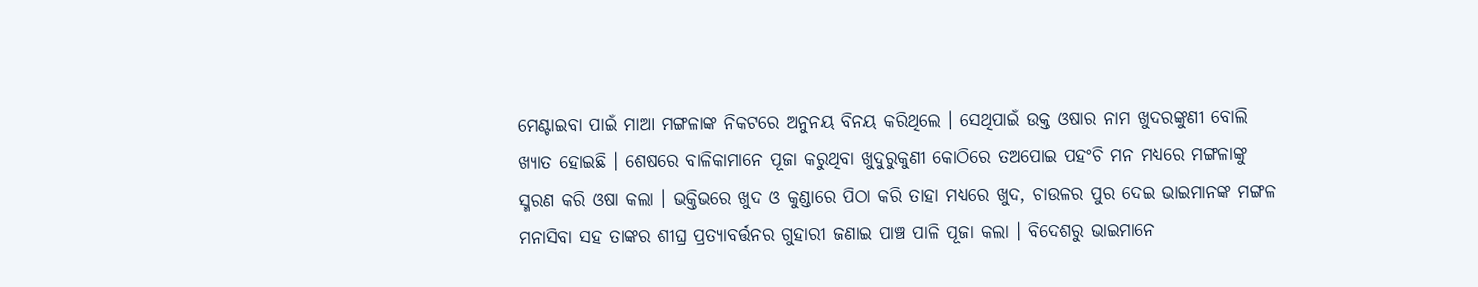ମେଣ୍ଟାଇବା ପାଇଁ ମାଆ ମଙ୍ଗଳାଙ୍କ ନିକଟରେ ଅନୁନୟ ବିନୟ କରିଥିଲେ । ସେଥିପାଇଁ ଉକ୍ତ ଓଷାର ନାମ ଖୁଦରଙ୍କୁଣୀ ବୋଲି ଖ୍ୟାତ ହୋଇଛି । ଶେଷରେ ବାଳିକାମାନେ ପୂଜା କରୁଥିବା ଖୁଦୁରୁକୁଣୀ କୋଠିରେ ତଅପୋଇ ପହଂଚି ମନ ମଧ୍ୟରେ ମଙ୍ଗଳାଙ୍କୁ ସ୍ମରଣ କରି ଓଷା କଲା । ଭକ୍ତିଭରେ ଖୁଦ ଓ କୁଣ୍ଡାରେ ପିଠା କରି ତାହା ମଧ୍ୟରେ ଖୁଦ, ଚାଉଳର ପୁର ଦେଇ ଭାଇମାନଙ୍କ ମଙ୍ଗଳ ମନାସିବା ସହ ତାଙ୍କର ଶୀଘ୍ର ପ୍ରତ୍ୟାବର୍ତ୍ତନର ଗୁହାରୀ ଜଣାଇ ପାଞ୍ଚ ପାଳି ପୂଜା କଲା । ବିଦେଶରୁ ଭାଇମାନେ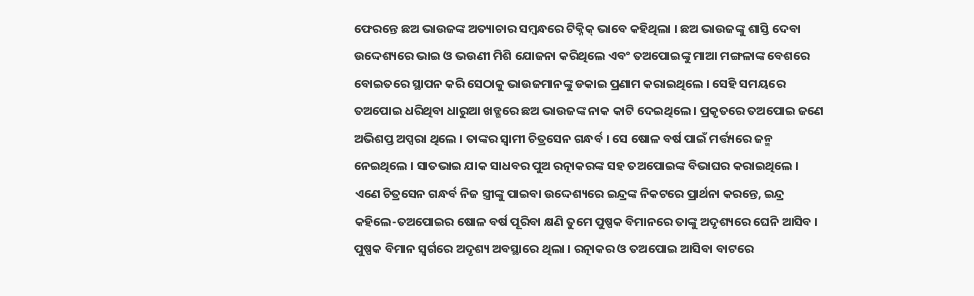ଫେରନ୍ତେ ଛଅ ଭାଉଜଙ୍କ ଅତ୍ୟାଚାର ସମ୍ବନ୍ଧରେ ଟିକ୍ନିକ୍ ଭାବେ କହିଥିଲା । ଛଅ ଭାଉଜଙ୍କୁ ଶାସ୍ତି ଦେବା ଉଦ୍ଦେଶ୍ୟରେ ଭାଇ ଓ ଭଉଣୀ ମିଶି ଯୋଜନା କରିଥିଲେ ଏବଂ ତଅପୋଇଙ୍କୁ ମାଆ ମଙ୍ଗଳାଙ୍କ ବେଶରେ ବୋଇତରେ ସ୍ଥାପନ କରି ସେଠାକୁ ଭାଉଜମାନଙ୍କୁ ଡକାଇ ପ୍ରଣାମ କରାଇଥିଲେ । ସେହି ସମୟରେ ତଅପୋଇ ଧରିଥିବା ଧାରୁଆ ଖଡ୍ଗରେ ଛଅ ଭାଉଜଙ୍କ ନାକ କାଟି ଦେଇଥିଲେ । ପ୍ରକୃତରେ ତଅପୋଇ ଜଣେ ଅଭିଶପ୍ତ ଅପ୍ସରା ଥିଲେ । ତାଙ୍କର ସ୍ୱାମୀ ଚିତ୍ରସେନ ଗନ୍ଧର୍ବ । ସେ ଷୋଳ ବର୍ଷ ପାଇଁ ମର୍ତ୍ତ୍ୟରେ ଜନ୍ମ ନେଇଥିଲେ । ସାତଭାଇ ଯାକ ସାଧବର ପୁଅ ରତ୍ନାକରଙ୍କ ସହ ତଅପୋଇଙ୍କ ବିଭାଘର କରାଇଥିଲେ । ଏଣେ ଚିତ୍ରସେନ ଗନ୍ଧର୍ବ ନିଜ ସ୍ତ୍ରୀଙ୍କୁ ପାଇବା ଉଦ୍ଦେଶ୍ୟରେ ଇନ୍ଦ୍ରଙ୍କ ନିକଟରେ ପ୍ରାର୍ଥନା କରନ୍ତେ, ଇନ୍ଦ୍ର କହିଲେ-ତଅପୋଇର ଷୋଳ ବର୍ଷ ପୂରିବା କ୍ଷଣି ତୁମେ ପୁଷ୍ପକ ବିମାନରେ ତାଙ୍କୁ ଅଦୃଶ୍ୟରେ ଘେନି ଆସିବ । ପୁଷ୍ପକ ବିମାନ ସ୍ୱର୍ଗରେ ଅଦୃଶ୍ୟ ଅବସ୍ଥାରେ ଥିଲା । ରତ୍ନାକର ଓ ତଅପୋଇ ଆସିବା ବାଟରେ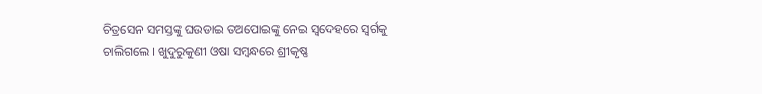ଚିତ୍ରସେନ ସମସ୍ତଙ୍କୁ ଘଉଡାଇ ତଅପୋଇଙ୍କୁ ନେଇ ସ୍ୱଦେହରେ ସ୍ୱର୍ଗକୁ ଚାଲିଗଲେ । ଖୁଦୁରୁକୁଣୀ ଓଷା ସମ୍ବନ୍ଧରେ ଶ୍ରୀକୃଷ୍ଣ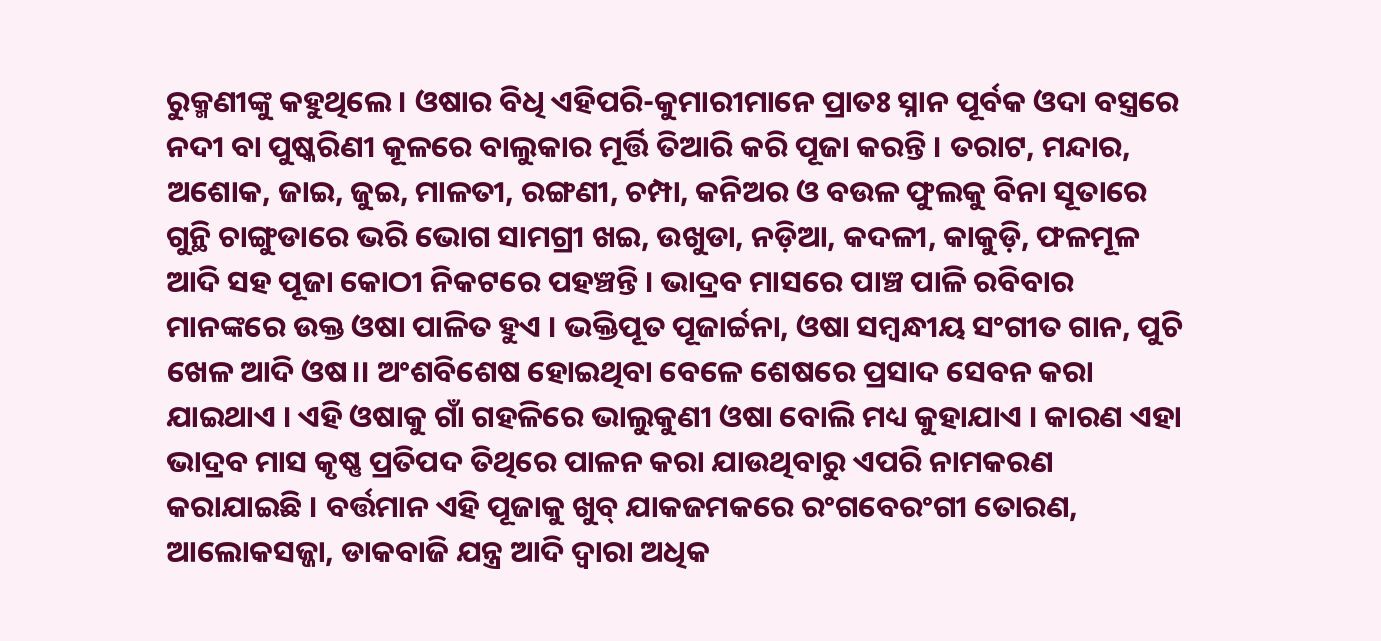ରୁକ୍ମଣୀଙ୍କୁ କହୁଥିଲେ । ଓଷାର ବିଧି ଏହିପରି-କୁମାରୀମାନେ ପ୍ରାତଃ ସ୍ନାନ ପୂର୍ବକ ଓଦା ବସ୍ତ୍ରରେ ନଦୀ ବା ପୁଷ୍କରିଣୀ କୂଳରେ ବାଲୁକାର ମୂର୍ତ୍ତି ତିଆରି କରି ପୂଜା କରନ୍ତି । ତରାଟ, ମନ୍ଦାର, ଅଶୋକ, ଜାଇ, ଜୁଇ, ମାଳତୀ, ରଙ୍ଗଣୀ, ଚମ୍ପା, କନିଅର ଓ ବଉଳ ଫୁଲକୁ ବିନା ସୂତାରେ ଗୁନ୍ଥି ଚାଙ୍ଗୁଡାରେ ଭରି ଭୋଗ ସାମଗ୍ରୀ ଖଇ, ଉଖୁଡା, ନଡ଼ିଆ, କଦଳୀ, କାକୁଡ଼ି, ଫଳମୂଳ ଆଦି ସହ ପୂଜା କୋଠୀ ନିକଟରେ ପହଞ୍ଚନ୍ତି । ଭାଦ୍ରବ ମାସରେ ପାଞ୍ଚ ପାଳି ରବିବାର ମାନଙ୍କରେ ଉକ୍ତ ଓଷା ପାଳିତ ହୁଏ । ଭକ୍ତିପୂତ ପୂଜାର୍ଚ୍ଚନା, ଓଷା ସମ୍ବନ୍ଧୀୟ ସଂଗୀତ ଗାନ, ପୁଚି ଖେଳ ଆଦି ଓଷ।। ଅଂଶବିଶେଷ ହୋଇଥିବା ବେଳେ ଶେଷରେ ପ୍ରସାଦ ସେବନ କରା ଯାଇଥାଏ । ଏହି ଓଷାକୁ ଗାଁ ଗହଳିରେ ଭାଲୁକୁଣୀ ଓଷା ବୋଲି ମଧ୍ୟ କୁହାଯାଏ । କାରଣ ଏହା ଭାଦ୍ରବ ମାସ କୃଷ୍ଣ ପ୍ରତିପଦ ତିଥିରେ ପାଳନ କରା ଯାଉଥିବାରୁ ଏପରି ନାମକରଣ କରାଯାଇଛି । ବର୍ତ୍ତମାନ ଏହି ପୂଜାକୁ ଖୁବ୍ ଯାକଜମକରେ ରଂଗବେରଂଗୀ ତୋରଣ, ଆଲୋକସଜ୍ଜା, ଡାକବାଜି ଯନ୍ତ୍ର ଆଦି ଦ୍ୱାରା ଅଧିକ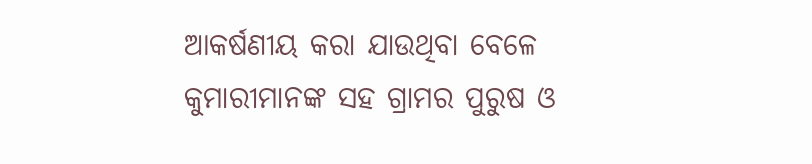ଆକର୍ଷଣୀୟ କରା ଯାଉଥିବା ବେଳେ କୁମାରୀମାନଙ୍କ ସହ ଗ୍ରାମର ପୁରୁଷ ଓ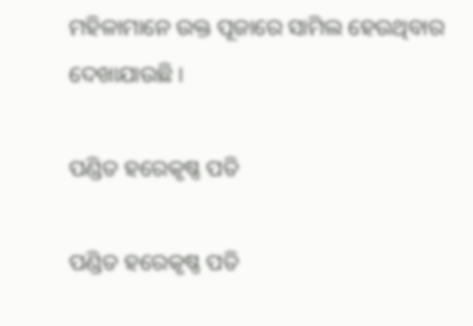ମହିଳାମାନେ ଉକ୍ତ ପୂଜାରେ ସାମିଲ ହେଉଥିବାର ଦେଖାଯାଉଛି ।

ପଣ୍ଡିତ ହରେକୃଷ୍ଣ ପତି

ପଣ୍ଡିତ ହରେକୃଷ୍ଣ ପତି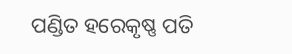ପଣ୍ଡିତ ହରେକୃଷ୍ଣ ପତି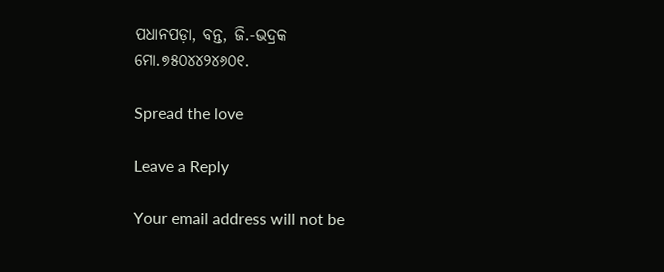ପଧାନପଡ଼ା, ବନ୍ତ, ଜି.-ଭଦ୍ରକ
ମୋ.୭୫୦୪୪୨୪୬୦୧.

Spread the love

Leave a Reply

Your email address will not be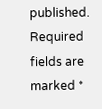published. Required fields are marked *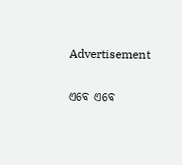Advertisement

ଏବେ ଏବେ